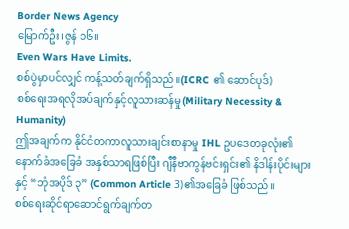Border News Agency
မြောက်ဦး၊ဇွန် ၁၆။
Even Wars Have Limits.
စစ်ပွဲမှာပင်လျှင် ကန့်သတ်ချက်ရှိသည်။(ICRC ၏ ဆောင်ပုဒ်)
စစ်ရေးအရလိုအပ်ချက်နှင့်လူသားဆန်မှု(Military Necessity & Humanity)
ဤအချက်က နိုင်ငံတကာလူသားချင်းစာနာမှု IHL ဥပဒေတခုလုံး၏ နောက်ခံအခြေခံ အနှစ်သာရဖြစ်ပြီး ဂျီနီဗာကွန်ဗင်းရှင်း၏ နိဒါန်းပိုင်းများနှင့် “ဘုံအပိုဒ် ၃” (Common Article 3)၏အခြေခံ ဖြစ်သည်။
စစ်ရေးဆိုင်ရာဆောင်ရွက်ချက်တ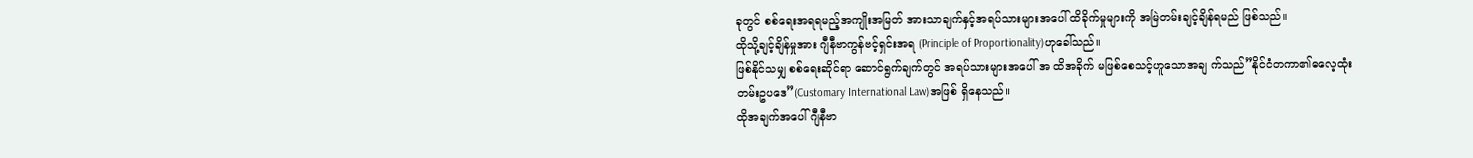ခုတွင် စစ်ရေးအရရမည့်အကျိုးအမြတ် အားသာချက်နှင့်အရပ်သားများအပေါ် ထိခိုက်မှုများကို အမြဲတမ်းချင့်ချိန်ရမည် ဖြစ်သည်။
ထိုသို့ချင့်ချိန်မှုအား ဂျီနီဗာကွန်ဗင့်ရှင်းအရ (Principle of Proportionality)ဟုခေါ်သည်။
ဖြစ်နိုင်သမျှ စစ်ရေးဆိုင်ရာ ဆောင်ရွက်ချက်တွင် အရပ်သားများအပေါ် အ ထိအခိုက် မဖြစ်စေသင့်ဟူသောအချ က်သည်”နိုင်ငံတကာ၏ဓလေ့ထုံးတမ်းဥပဒေ”(Customary International Law)အဖြစ် ရှိနေသည်။
ထိုအချက်အပေါ် ဂျီနီဗာ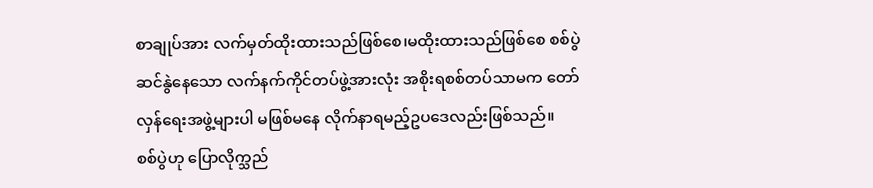စာချုပ်အား လက်မှတ်ထိုးထားသည်ဖြစ်စေ၊မထိုးထားသည်ဖြစ်စေ စစ်ပွဲဆင်နွဲနေသော လက်နက်ကိုင်တပ်ဖွဲ့အားလုံး အစိုးရစစ်တပ်သာမက တော်လှန်ရေးအဖွဲ့များပါ မဖြစ်မနေ လိုက်နာရမည့်ဥပဒေလည်းဖြစ်သည်။
စစ်ပွဲဟု ပြောလိုက္သည်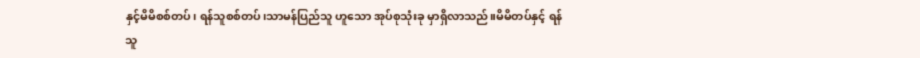နှင့်မိမိစစ်တပ်၊ ရန်သူစစ်တပ်၊သာမန်ပြည်သူ ဟူသော အုပ်စုသုံးခု မှာရှိလာသည်။မိမိတပ်နှင့် ရန်သူ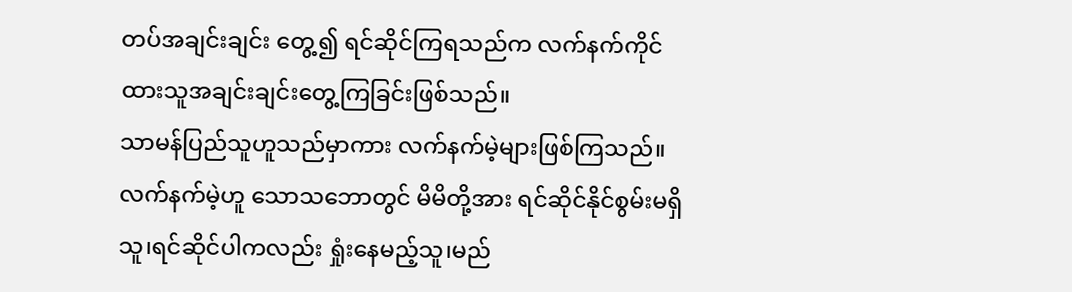တပ်အချင်းချင်း တွေ့၍ ရင်ဆိုင်ကြရသည်က လက်နက်ကိုင်ထားသူအချင်းချင်းတွေ့ကြခြင်းဖြစ်သည်။
သာမန်ပြည်သူဟူသည်မှာကား လက်နက်မဲ့များဖြစ်ကြသည်။ လက်နက်မဲ့ဟူ သောသဘောတွင် မိမိတို့အား ရင်ဆိုင်နိုင်စွမ်းမရှိသူ၊ရင်ဆိုင်ပါကလည်း ရှုံးနေမည့်သူ၊မည်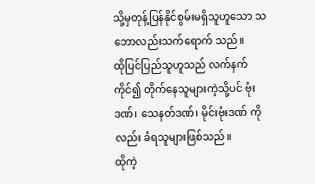သို့မှတုန့်ပြန်နိုင်စွမ်းမရှိသူဟူသော သဘောလည်းသက်ရောက် သည်။
ထိုပြင်ပြည်သူဟူသည် လက်နက်ကိုင်၍ တိုက်နေသူများကဲ့သို့ပင် ဗုံးဒဏ်၊ သေနတ်ဒဏ်၊ မိုင်းဗုံးဒဏ် ကိုလည်း ခံရသူများဖြစ်သည်။
ထိုကဲ့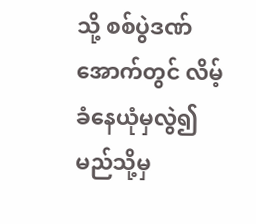သို့ စစ်ပွဲဒဏ်အောက်တွင် လိမ့်ခံနေယုံမှလွဲ၍ မည်သို့မှ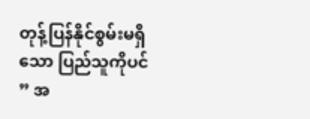တုန့်ပြန်နိုင်စွမ်းမရှိသော ပြည်သူကိုပင် ” အ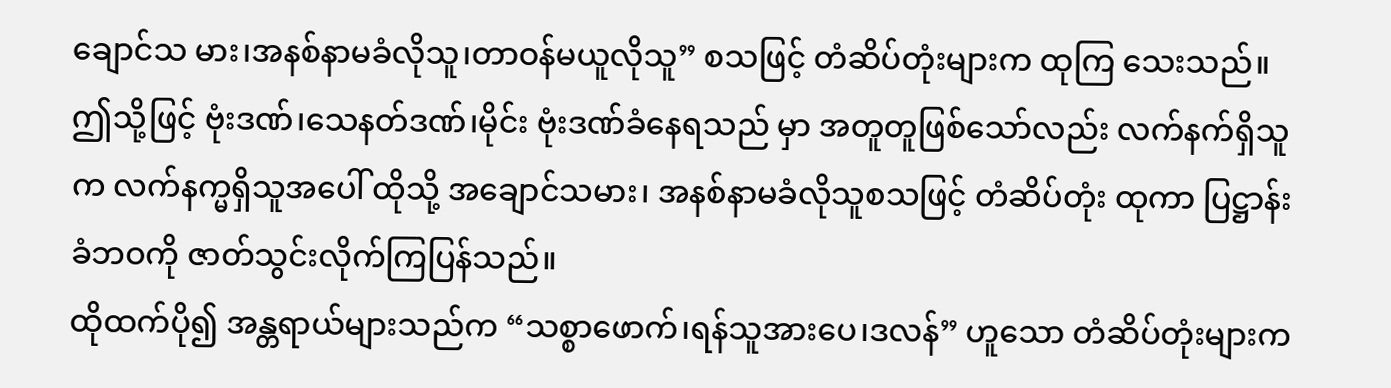ချောင်သ မား၊အနစ်နာမခံလိုသူ၊တာဝန်မယူလိုသူ” စသဖြင့် တံဆိပ်တုံးများက ထုကြ သေးသည်။
ဤသို့ဖြင့် ဗုံးဒဏ်၊သေနတ်ဒဏ်၊မိုင်း ဗုံးဒဏ်ခံနေရသည် မှာ အတူတူဖြစ်သော်လည်း လက်နက်ရှိသူက လက်နက္မရှိသူအပေါ် ထိုသို့ အချောင်သမား၊ အနစ်နာမခံလိုသူစသဖြင့် တံဆိပ်တုံး ထုကာ ပြဋ္ဌာန်းခံဘဝကို ဇာတ်သွင်းလိုက်ကြပြန်သည်။
ထိုထက်ပို၍ အန္တရာယ်များသည်က “သစ္စာဖောက်၊ရန်သူအားပေ၊ဒလန်” ဟူသော တံဆိပ်တုံးများက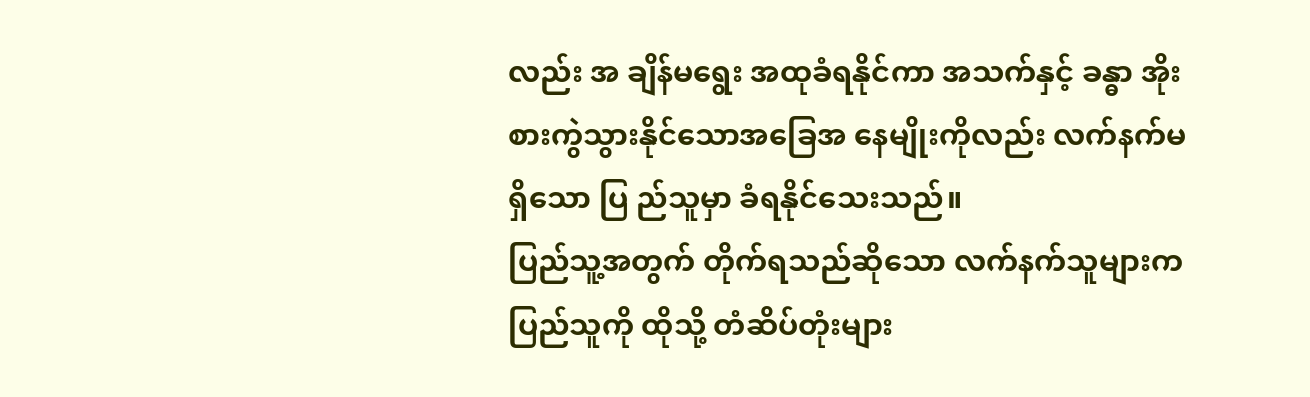လည်း အ ချိန်မရွေး အထုခံရနိုင်ကာ အသက်နှင့် ခန္ဓာ အိုးစားကွဲသွားနိုင်သောအခြေအ နေမျိုးကိုလည်း လက်နက်မရှိသော ပြ ည်သူမှာ ခံရနိုင်သေးသည်။
ပြည်သူ့အတွက် တိုက်ရသည်ဆိုသော လက်နက်သူများက ပြည်သူကို ထိုသို့ တံဆိပ်တုံးများ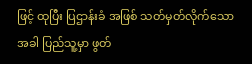ဖြင့် ထုပြီး ပြဌာန်းခံ အဖြစ် သတ်မှတ်လိုက်သောအခါ ပြည်သူ့မှာ ဖွတ်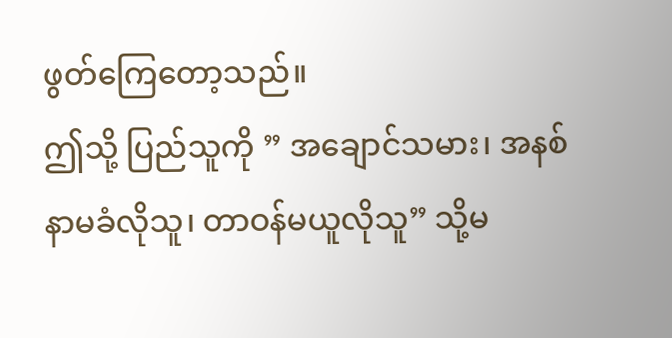ဖွတ်ကြေတော့သည်။
ဤသို့ ပြည်သူကို ” အချောင်သမား၊ အနစ်နာမခံလိုသူ၊ တာဝန်မယူလိုသူ” သို့မ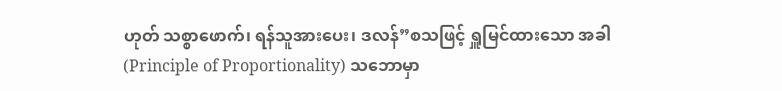ဟုတ် သစ္စာဖောက်၊ ရန်သူအားပေး၊ ဒလန်”စသဖြင့် ရှူမြင်ထားသော အခါ (Principle of Proportionality) သဘောမှာ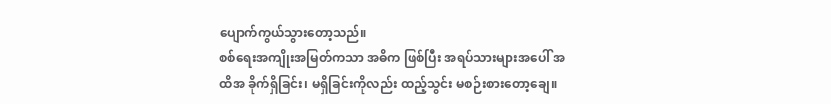ပျောက်ကွယ်သွားတော့သည်။
စစ်ရေးအကျိုးအမြတ်ကသာ အဓိက ဖြစ်ပြီး အရပ်သားများအပေါ် အထိအ ခိုက်ရှိခြင်း၊ မရှိခြင်းကိုလည်း ထည့်သွင်း မစဉ်းစားတော့ချေ။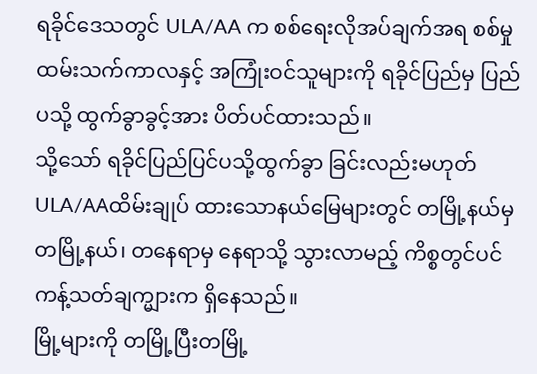ရခိုင်ဒေသတွင် ULA/AA က စစ်ရေးလိုအပ်ချက်အရ စစ်မှုထမ်းသက်ကာလနှင့် အကြုံးဝင်သူများကို ရခိုင်ပြည်မှ ပြည်ပသို့ ထွက်ခွာခွင့်အား ပိတ်ပင်ထားသည်။
သို့သော် ရခိုင်ပြည်ပြင်ပသို့ထွက်ခွာ ခြင်းလည်းမဟုတ် ULA/AAထိမ်းချုပ် ထားသောနယ်မြေများတွင် တမြို့နယ်မှ တမြို့နယ်၊ တနေရာမှ နေရာသို့ သွားလာမည့် ကိစ္စတွင်ပင် ကန့်သတ်ချက္များက ရှိနေသည်။
မြို့များကို တမြို့ပြီးတမြို့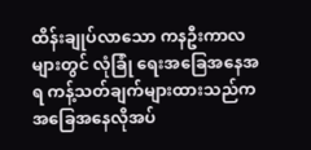ထိန်းချုပ်လာသော ကနဦးကာလများတွင် လုံခြုံ ရေးအခြေအနေအရ ကန့်သတ်ချက်များထားသည်က အခြေအနေလိုအပ်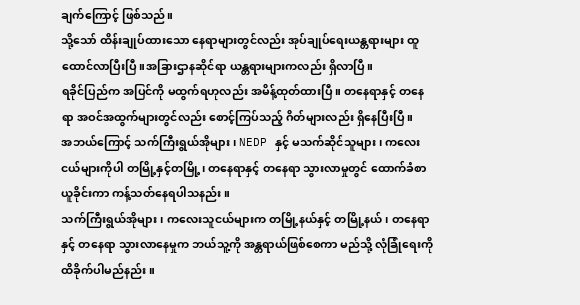ချက်ကြောင့် ဖြစ်သည်။
သို့သော် ထိန်းချုပ်ထားသော နေရာများတွင်လည်း အုပ်ချုပ်ရေးယန္တရားများ ထူထောင်လာပြီးပြီ။အခြားဌာနဆိုင်ရာ ယန္တရားများကလည်း ရှိလာပြီ။
ရခိုင်ပြည်က အပြင်ကို မထွက်ရဟုလည်း အမိန့်ထုတ်ထားပြီ။ တနေရာနှင့် တနေရာ အဝင်အထွက်များတွင်လည်း စောင့်ကြပ်သည့် ဂိတ်များလည်း ရှိနေပြီးပြီ။
အဘယ်ကြောင့် သက်ကြီးရွယ်အိုများ၊ NEDP နှင့် မသက်ဆိုင်သူများ၊ ကလေးငယ်များကိုပါ တမြို့နှင့်တမြို့၊ တနေရာနှင့် တနေရာ သွားလာမှုတွင် ထောက်ခံစာ ယူခိုင်းကာ ကန့်သတ်နေရပါသနည်း။
သက်ကြီးရွယ်အိုများ၊ ကလေးသူငယ်များက တမြို့နယ်နှင့် တမြို့နယ်၊ တနေရာနှင့် တနေရာ သွားလာနေမှုက ဘယ်သူ့ကို အန္တရာယ်ဖြစ်စေကာ မည်သို့ လုံခြုံရေးကို ထိခိုက်ပါမည်နည်း။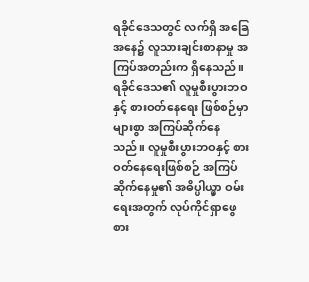ရခိုင်ဒေသတွင် လက်ရှိ အခြေအနေ၌ လူသားချင်းစာနာမှု အကြပ်အတည်းက ရှိနေသည်။ ရခိုင်ဒေသ၏ လူမှုစီးပွားဘဝနှင့် စားဝတ်နေရေး ဖြစ်စဉ်မှာ များစွာ အကြပ်ဆိုက်နေသည်။ လူမှုစီးပွားဘဝနှင့် စားဝတ်နေရေးဖြစ်စဉ် အကြပ်ဆိုက်နေမှု၏ အဓိပ္ပါယ္မှာ ဝမ်းရေးအတွက် လုပ်ကိုင်ရှာဖွေစား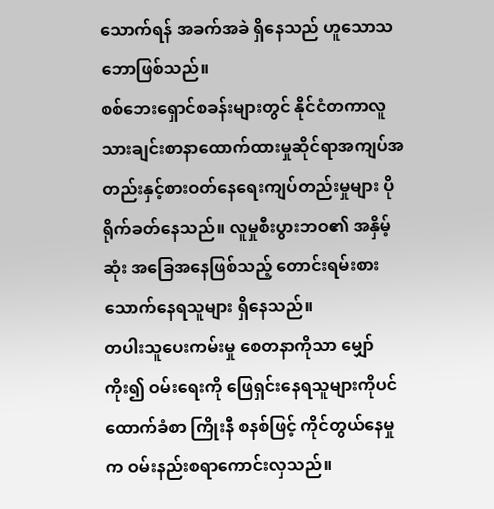သောက်ရန် အခက်အခဲ ရှိနေသည် ဟူသောသဘောဖြစ်သည်။
စစ်ဘေးရှောင်စခန်းများတွင် နိုင်ငံတကာလူသားချင်းစာနာထောက်ထားမှုဆိုင်ရာအကျပ်အတည်းနှင့်စားဝတ်နေရေးကျပ်တည်းမှုများ ပိုရိုက်ခတ်နေသည်။ လူမှုစီးပွားဘဝ၏ အနှိမ့်ဆုံး အခြေအနေဖြစ်သည့် တောင်းရမ်းစားသောက်နေရသူများ ရှိနေသည်။
တပါးသူပေးကမ်းမှု စေတနာကိုသာ မျှော်ကိုး၍ ဝမ်းရေးကို ဖြေရှင်းနေရသူများကိုပင် ထောက်ခံစာ ကြိုးနီ စနစ်ဖြင့် ကိုင်တွယ်နေမှုက ဝမ်းနည်းစရာကောင်းလှသည်။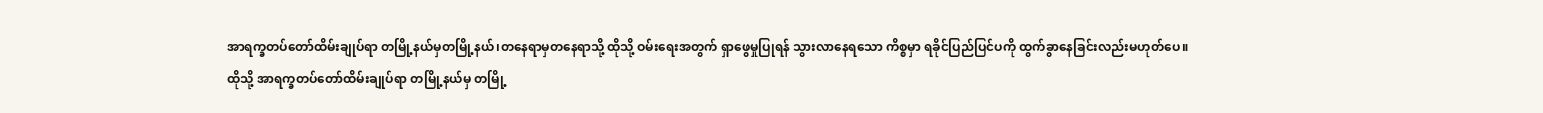အာရက္ခတပ်တော်ထိမ်းချုပ်ရာ တမြို့နယ်မှတမြို့နယ်၊တနေရာမှတနေရာသို့ ထိုသို့ ဝမ်းရေးအတွက် ရှာဖွေမှုပြုရန် သွားလာနေရသော ကိစ္စမှာ ရခိုင်ပြည်ပြင်ပကို ထွက်ခွာနေခြင်းလည်းမဟုတ်ပေ။
ထိုသို့ အာရက္ခတပ်တော်ထိမ်းချုပ်ရာ တမြို့နယ်မှ တမြို့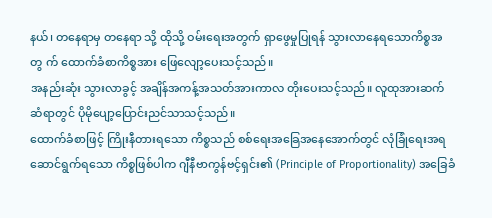နယ်၊ တနေရာမှ တနေရာ သို့ ထိုသို့ ဝမ်းရေးအတွက် ရှာဖွေမှုပြုရန် သွားလာနေရသောကိစ္စအတွ က် ထောက်ခံစာကိစ္စအား ဖြေလျော့ပေးသင့်သည်။
အနည်းဆုံး သွားလာခွင့် အချိန်အကန့်အသတ်အားကာလ တိုးပေးသင့်သည်။ လူထုအားဆက်ဆံရာတွင် ပိုမိုပျော့ပြောင်းညင်သာသင့်သည်။
ထောက်ခံစာဖြင့် ကြိုးနီတားရသော ကိစ္စသည် စစ်ရေးအခြေအနေအောက်တွင် လုံခြုံရေးအရ ဆောင်ရွက်ရသော ကိစ္စဖြစ်ပါက ဂျီနီဗာကွန်ဗင့်ရှင်း၏ (Principle of Proportionality) အခြေခံ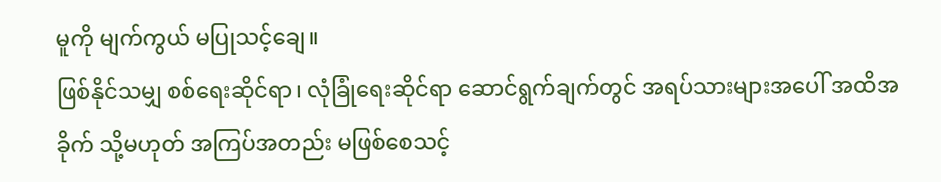မူကို မျက်ကွယ် မပြုသင့်ချေ။
ဖြစ်နိုင်သမျှ စစ်ရေးဆိုင်ရာ၊ လုံခြုံရေးဆိုင်ရာ ဆောင်ရွက်ချက်တွင် အရပ်သားများအပေါ် အထိအခိုက် သို့မဟုတ် အကြပ်အတည်း မဖြစ်စေသင့်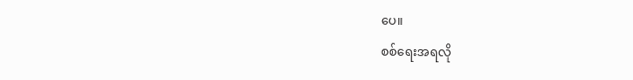ပေ။
စစ်ရေးအရလို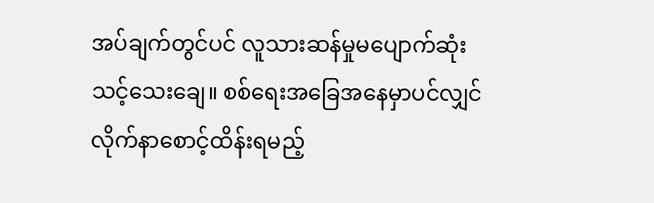အပ်ချက်တွင်ပင် လူသားဆန်မှုမပျောက်ဆုံးသင့်သေးချေ။ စစ်ရေးအခြေအနေမှာပင်လျှင် လိုက်နာစောင့်ထိန်းရမည့်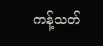ကန့်သတ်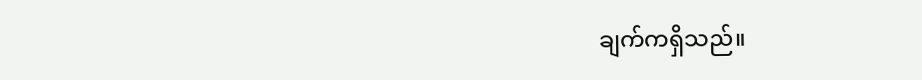ချက်ကရှိသည်။